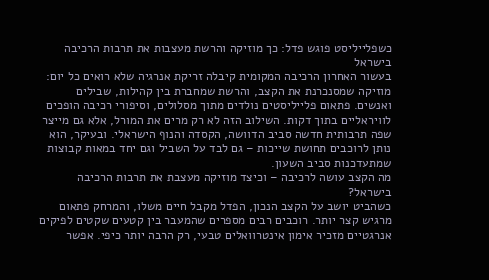כשפלייליסט פוגש פדל: כך מוזיקה והרשת מעצבות את תרבות הרכיבה בישראל
בעשור האחרון הרכיבה המקומית קיבלה זריקת אנרגיה שלא רואים כל יום: מוזיקה שמסנכרנת את הקצב, והרשת שמחברת בין קהילות, שבילים ואנשים. פתאום פלייליסטים נולדים מתוך מסלולים, וסיפורי רכיבה הופכים לוויראליים בתוך דקות. השילוב הזה לא רק מרים את המורל, אלא גם מייצר שפה תרבותית חדשה סביב הדוושה, הקסדה והנוף הישראלי. ובעיקר, הוא נותן לרוכבים תחושת שייכות – גם לבד על השביל וגם יחד במאות קבוצות שמתעדכנות סביב השעון.
מה הקצב עושה לרכיבה – וכיצד מוזיקה מעצבת את תרבות הרכיבה בישראל?
כשהביט יושב על הקצב הנכון, הפדל מקבל חיים משלו, והמרחק פתאום מרגיש קצר יותר. רוכבים רבים מספרים שהמעבר בין קטעים שקטים לפיקים אנרגטיים מזכיר אימון אינטרוואלים טבעי, רק הרבה יותר כיפי. אפשר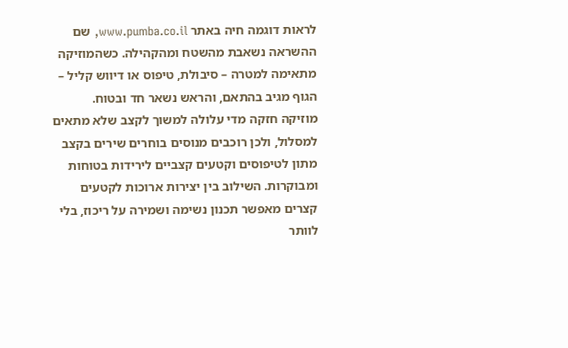לראות דוגמה חיה באתר www.pumba.co.il, שם ההשראה נשאבת מהשטח ומהקהילה. כשהמוזיקה מתאימה למטרה – סיבולת, טיפוס או דיווש קליל – הגוף מגיב בהתאם, והראש נשאר חד ובטוח.
מוזיקה חזקה מדי עלולה למשוך לקצב שלא מתאים למסלול, ולכן רוכבים מנוסים בוחרים שירים בקצב מתון לטיפוסים וקטעים קצביים לירידות בטוחות ומבוקרות. השילוב בין יצירות ארוכות לקטעים קצרים מאפשר תכנון נשימה ושמירה על ריכוז, בלי לוותר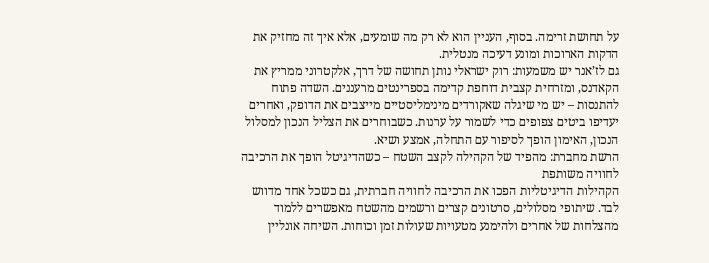על תחושת זרימה. בסוף, העניין הוא לא רק מה שומעים, אלא איך זה מחזיק את הדקות הארוכות ומונע דעיכה מנטלית.
גם לז’אנר יש משמעות: רוק ישראלי נותן תחושה של דרך, אלקטרוני ממריץ את הקאדנס, ומזרחית קצבית דוחפת קדימה בספרינטים מרעננים. השדה פתוח להתנסות – יש מי שיגלה שאקורדים מינימליסטיים מייצבים את הדופק, ואחרים יעדיפו ביטים צפופים כדי לשמור על ערנות. כשבוחרים את הצליל הנכון למסלול הנכון, האימון הופך לסיפור עם התחלה, אמצע ושיא.
הרשת מחברת: מהפיד של הקהילה לקצב השטח – כשהדיגיטל הופך את הרכיבה לחוויה משותפת
הקהילות הדיגיטליות הפכו את הרכיבה לחוויה חברתית, גם כשכל אחד מדווש לבד. שיתופי מסלולים, סרטונים קצרים ורשמים מהשטח מאפשרים ללמוד מהצלחות של אחרים ולהימנע מטעויות שעולות זמן וכוחות. השיחה אונליין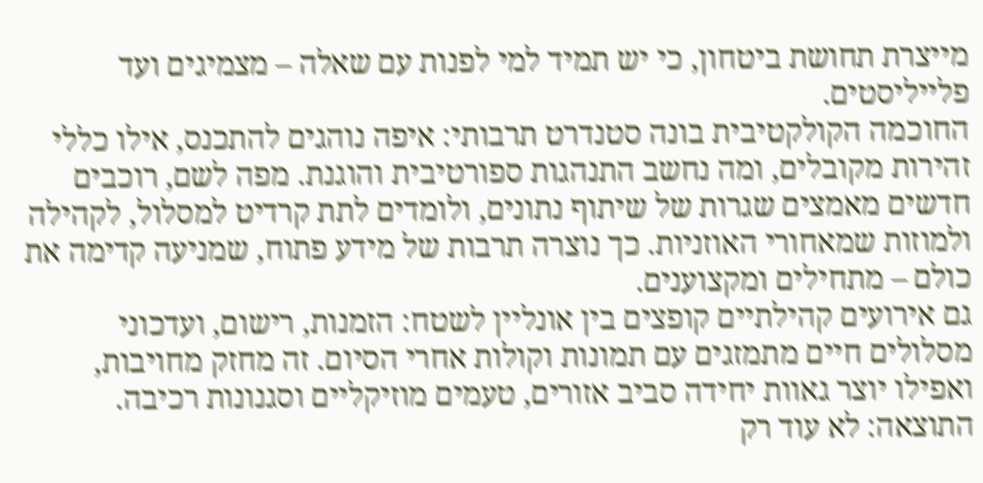מייצרת תחושת ביטחון, כי יש תמיד למי לפנות עם שאלה – מצמיגים ועד פלייליסטים.
החוכמה הקולקטיבית בונה סטנדרט תרבותי: איפה נוהגים להתכנס, אילו כללי זהירות מקובלים, ומה נחשב התנהגות ספורטיבית והוגנת. מפה לשם, רוכבים חדשים מאמצים שגרות של שיתוף נתונים, ולומדים לתת קרדיט למסלול, לקהילה ולמוזות שמאחורי האוזניות. כך נוצרה תרבות של מידע פתוח, שמניעה קדימה את כולם – מתחילים ומקצוענים.
גם אירועים קהילתיים קופצים בין אונליין לשטח: הזמנות, רישום, ועדכוני מסלולים חיים מתמזגים עם תמונות וקולות אחרי הסיום. זה מחזק מחויבות, ואפילו יוצר גאוות יחידה סביב אזורים, טעמים מוזיקליים וסגנונות רכיבה. התוצאה: לא עוד רק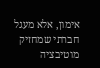אימון, אלא מעגל חברתי שמחזיק מוטיבציה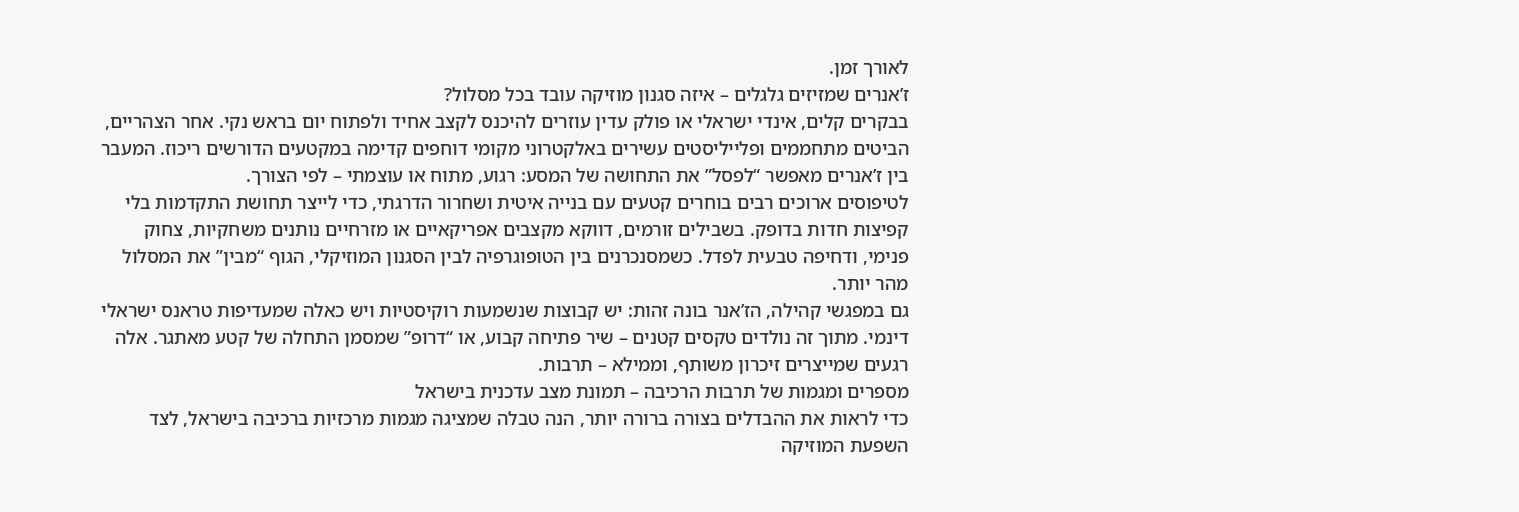לאורך זמן.
ז’אנרים שמזיזים גלגלים – איזה סגנון מוזיקה עובד בכל מסלול?
בבקרים קלים, אינדי ישראלי או פולק עדין עוזרים להיכנס לקצב אחיד ולפתוח יום בראש נקי. אחר הצהריים, הביטים מתחממים ופלייליסטים עשירים באלקטרוני מקומי דוחפים קדימה במקטעים הדורשים ריכוז. המעבר בין ז’אנרים מאפשר “לפסל” את התחושה של המסע: רגוע, מתוח או עוצמתי – לפי הצורך.
לטיפוסים ארוכים רבים בוחרים קטעים עם בנייה איטית ושחרור הדרגתי, כדי לייצר תחושת התקדמות בלי קפיצות חדות בדופק. בשבילים זורמים, דווקא מקצבים אפריקאיים או מזרחיים נותנים משחקיות, צחוק פנימי, ודחיפה טבעית לפדל. כשמסנכרנים בין הטופוגרפיה לבין הסגנון המוזיקלי, הגוף “מבין” את המסלול מהר יותר.
גם במפגשי קהילה, הז’אנר בונה זהות: יש קבוצות שנשמעות רוקיסטיות ויש כאלה שמעדיפות טראנס ישראלי דינמי. מתוך זה נולדים טקסים קטנים – שיר פתיחה קבוע, או “דרופ” שמסמן התחלה של קטע מאתגר. אלה רגעים שמייצרים זיכרון משותף, וממילא – תרבות.
מספרים ומגמות של תרבות הרכיבה – תמונת מצב עדכנית בישראל
כדי לראות את ההבדלים בצורה ברורה יותר, הנה טבלה שמציגה מגמות מרכזיות ברכיבה בישראל, לצד השפעת המוזיקה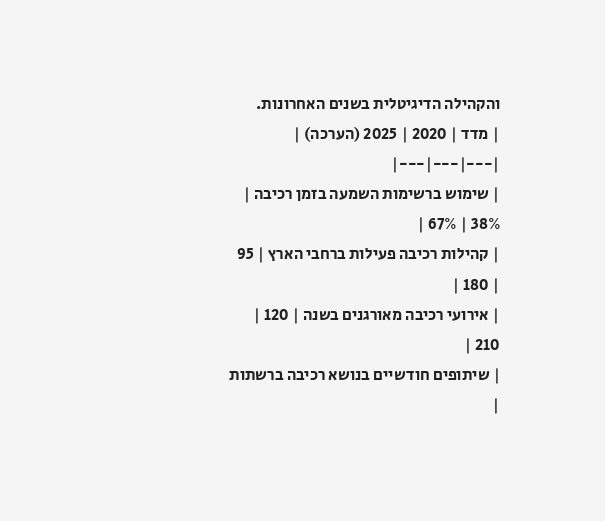והקהילה הדיגיטלית בשנים האחרונות.
| מדד | 2020 | 2025 (הערכה) |
|---|---|---|
| שימוש ברשימות השמעה בזמן רכיבה | 38% | 67% |
| קהילות רכיבה פעילות ברחבי הארץ | 95 | 180 |
| אירועי רכיבה מאורגנים בשנה | 120 | 210 |
| שיתופים חודשיים בנושא רכיבה ברשתות |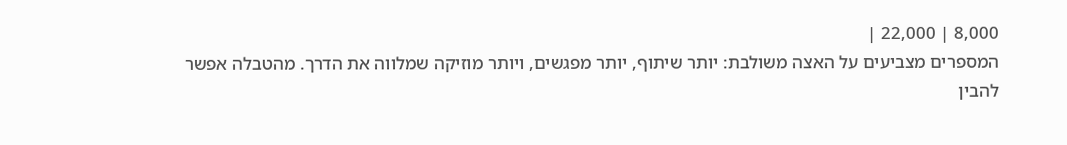8,000 | 22,000 |
המספרים מצביעים על האצה משולבת: יותר שיתוף, יותר מפגשים, ויותר מוזיקה שמלווה את הדרך. מהטבלה אפשר להבין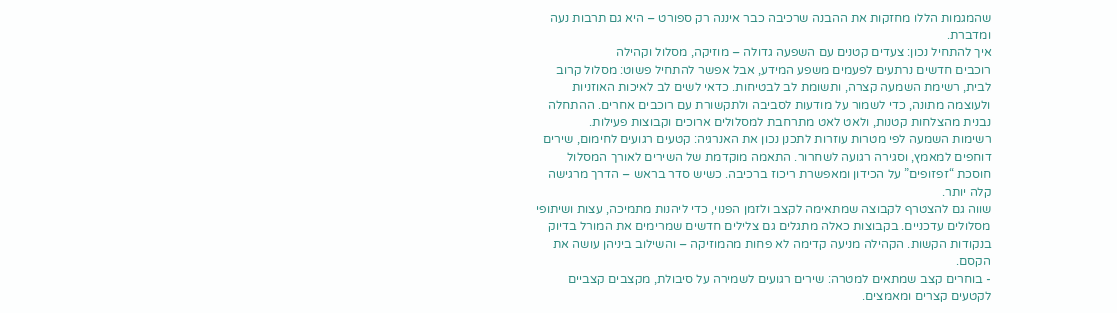שהמגמות הללו מחזקות את ההבנה שרכיבה כבר איננה רק ספורט – היא גם תרבות נעה ומדברת.
איך להתחיל נכון: צעדים קטנים עם השפעה גדולה – מוזיקה, מסלול וקהילה
רוכבים חדשים נרתעים לפעמים משפע המידע, אבל אפשר להתחיל פשוט: מסלול קרוב לבית, רשימת השמעה קצרה, ותשומת לב לבטיחות. כדאי לשים לב לאיכות האוזניות ולעוצמה מתונה, כדי לשמור על מודעות לסביבה ולתקשורת עם רוכבים אחרים. ההתחלה נבנית מהצלחות קטנות, ולאט לאט מתרחבת למסלולים ארוכים וקבוצות פעילות.
רשימות השמעה לפי מטרות עוזרות לתכנן נכון את האנרגיה: קטעים רגועים לחימום, שירים דוחפים למאמץ, וסגירה רגועה לשחרור. התאמה מוקדמת של השירים לאורך המסלול חוסכת “זפזופים” על הכידון ומאפשרת ריכוז ברכיבה. כשיש סדר בראש – הדרך מרגישה קלה יותר.
שווה גם להצטרף לקבוצה שמתאימה לקצב ולזמן הפנוי, כדי ליהנות מתמיכה, עצות ושיתופי מסלולים עדכניים. בקבוצות כאלה מתגלים גם צלילים חדשים שמרימים את המורל בדיוק בנקודות הקשות. הקהילה מניעה קדימה לא פחות מהמוזיקה – והשילוב ביניהן עושה את הקסם.
- בוחרים קצב שמתאים למטרה: שירים רגועים לשמירה על סיבולת, מקצבים קצביים לקטעים קצרים ומאמצים.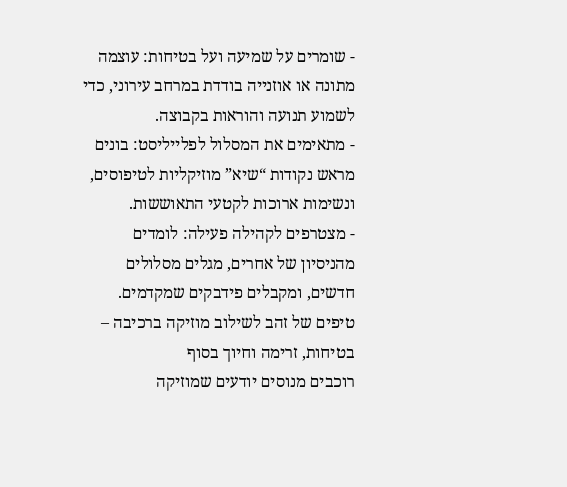- שומרים על שמיעה ועל בטיחות: עוצמה מתונה או אוזנייה בודדת במרחב עירוני, כדי לשמוע תנועה והוראות בקבוצה.
- מתאימים את המסלול לפלייליסט: בונים מראש נקודות “שיא” מוזיקליות לטיפוסים, ונשימות ארוכות לקטעי התאוששות.
- מצטרפים לקהילה פעילה: לומדים מהניסיון של אחרים, מגלים מסלולים חדשים, ומקבלים פידבקים שמקדמים.
טיפים של זהב לשילוב מוזיקה ברכיבה – בטיחות, זרימה וחיוך בסוף
רוכבים מנוסים יודעים שמוזיקה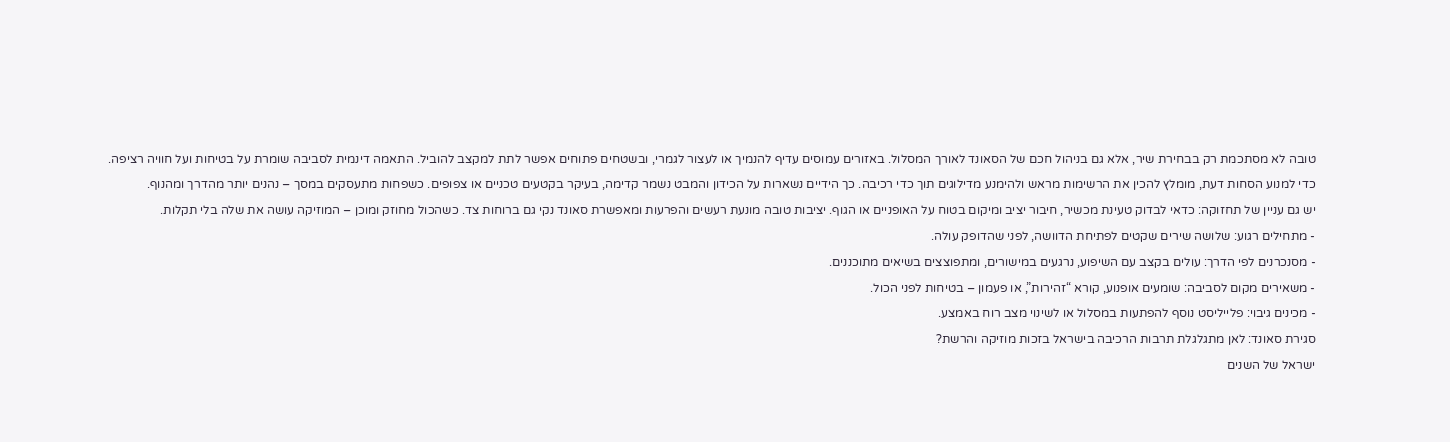טובה לא מסתכמת רק בבחירת שיר, אלא גם בניהול חכם של הסאונד לאורך המסלול. באזורים עמוסים עדיף להנמיך או לעצור לגמרי, ובשטחים פתוחים אפשר לתת למקצב להוביל. התאמה דינמית לסביבה שומרת על בטיחות ועל חוויה רציפה.
כדי למנוע הסחות דעת, מומלץ להכין את הרשימות מראש ולהימנע מדילוגים תוך כדי רכיבה. כך הידיים נשארות על הכידון והמבט נשמר קדימה, בעיקר בקטעים טכניים או צפופים. כשפחות מתעסקים במסך – נהנים יותר מהדרך ומהנוף.
יש גם עניין של תחזוקה: כדאי לבדוק טעינת מכשיר, חיבור יציב ומיקום בטוח על האופניים או הגוף. יציבות טובה מונעת רעשים והפרעות ומאפשרת סאונד נקי גם ברוחות צד. כשהכול מחוזק ומוכן – המוזיקה עושה את שלה בלי תקלות.
- מתחילים רגוע: שלושה שירים שקטים לפתיחת הדוושה, לפני שהדופק עולה.
- מסנכרנים לפי הדרך: עולים בקצב עם השיפוע, נרגעים במישורים, ומתפוצצים בשיאים מתוכננים.
- משאירים מקום לסביבה: שומעים אופנוע, קורא “זהירות”, או פעמון – בטיחות לפני הכול.
- מכינים גיבוי: פלייליסט נוסף להפתעות במסלול או לשינוי מצב רוח באמצע.
סגירת סאונד: לאן מתגלגלת תרבות הרכיבה בישראל בזכות מוזיקה והרשת?
ישראל של השנים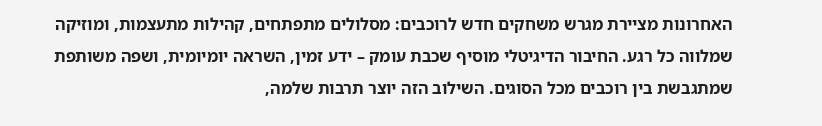האחרונות מציירת מגרש משחקים חדש לרוכבים: מסלולים מתפתחים, קהילות מתעצמות, ומוזיקה שמלווה כל רגע. החיבור הדיגיטלי מוסיף שכבת עומק – ידע זמין, השראה יומיומית, ושפה משותפת שמתגבשת בין רוכבים מכל הסוגים. השילוב הזה יוצר תרבות שלמה,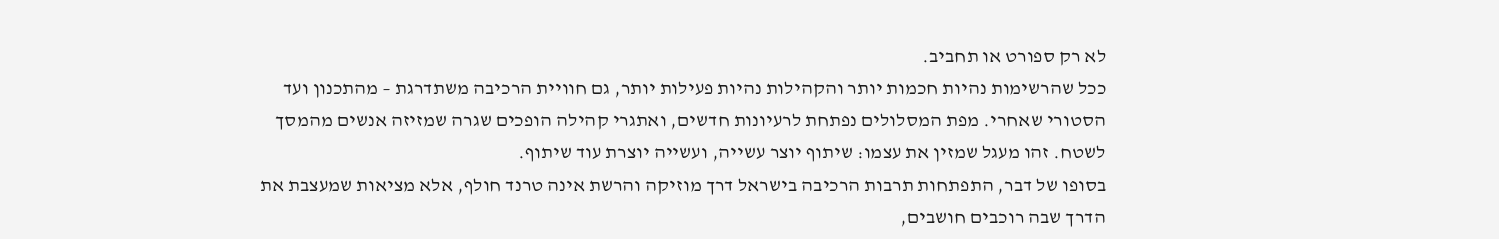לא רק ספורט או תחביב.
ככל שהרשימות נהיות חכמות יותר והקהילות נהיות פעילות יותר, גם חוויית הרכיבה משתדרגת – מהתכנון ועד הסטורי שאחרי. מפת המסלולים נפתחת לרעיונות חדשים, ואתגרי קהילה הופכים שגרה שמזיזה אנשים מהמסך לשטח. זהו מעגל שמזין את עצמו: שיתוף יוצר עשייה, ועשייה יוצרת עוד שיתוף.
בסופו של דבר, התפתחות תרבות הרכיבה בישראל דרך מוזיקה והרשת אינה טרנד חולף, אלא מציאות שמעצבת את הדרך שבה רוכבים חושבים,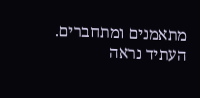מתאמנים ומתחברים. העתיד נראה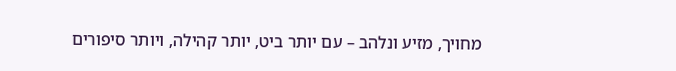מחויך, מזיע ונלהב – עם יותר ביט, יותר קהילה, ויותר סיפורים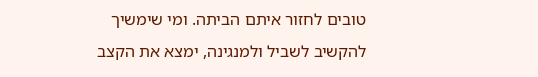טובים לחזור איתם הביתה. ומי שימשיך להקשיב לשביל ולמנגינה, ימצא את הקצב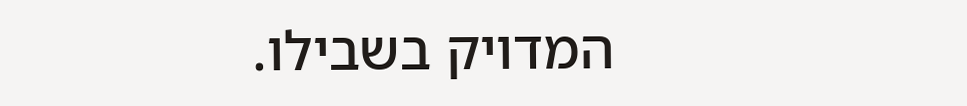המדויק בשבילו.